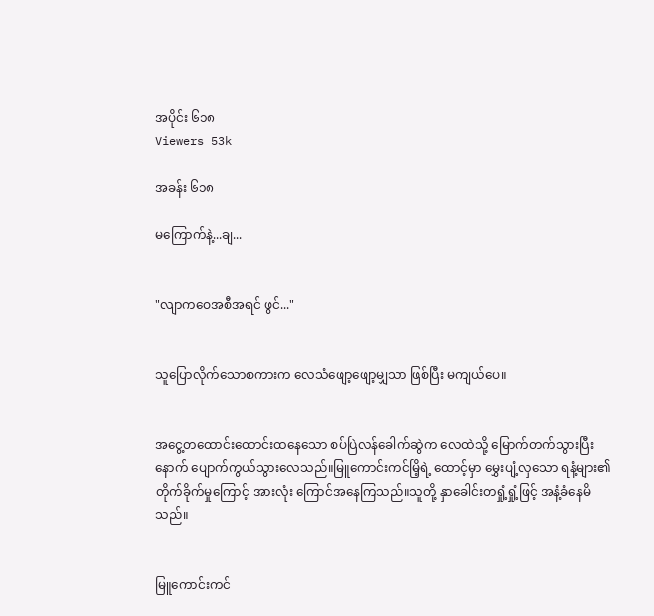အပိုင်း ၆၁၈
Viewers 53k

အခန်း ၆၁၈

မကြောက်နဲ့...ချ...


"လျာကဝေအစီအရင် ဖွင်..."


သူပြောလိုက်သောစကားက လေသံဖျော့ဖျော့မျှသာ ဖြစ်ပြီး မကျယ်ပေ။


အငွေ့တထောင်းထောင်းထနေသော စပ်ပြဲလန်ခေါက်ဆွဲက လေထဲသို့ မြောက်တက်သွားပြီးနောက် ပျောက်ကွယ်သွားလေသည်။မြူကောင်းကင်မြိ့ရဲ့ ထောင့်မှာ မွှေးပျံ့လှသော ရနံ့များ၏ တိုက်ခိုက်မှုကြောင့် အားလုံး ကြောင်အနေကြသည်။သူတို့ နှာခေါင်းတရှုံ့ရှုံ့ဖြင့် အနံ့ခံနေမိသည်။


မြူကောင်းကင်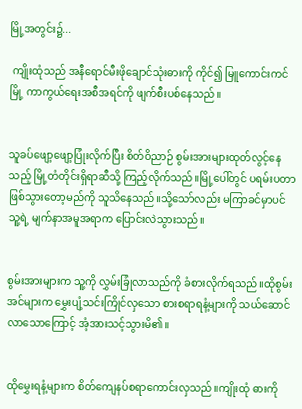မြို့အတွင်း၌...

 ကျိုးထုံသည် အနီရောင်မီးဖိုချောင်သုံးဓားကို ကိုင်၍ မြူကောင်းကင်မြို့ ကာကွယ်ရေးအစီအရင်ကို ဖျက်စီးပစ်နေသည်။


သူခပ်ဖျော့ဖျော့ပြုံးလိုက်ပြီး စိတ်ဝိညာဉ် စွမ်းအားများထုတ်လွင့်နေသည့် မြို့တံတိုင်းရှိရာဆီသို့ ကြည့်လိုက်သည်။မြို့ပေါ်တွင် ပရမ်းပတာ ဖြစ်သွားတော့မည်ကို သူသိနေသည်။သို့သော်လည်း မကြာခင်မှာပင် သူ့ရဲ့ မျက်နာအမူအရာက ပြောင်းလဲသွားသည်။


စွမ်းအားများက သူ့ကို လွှမ်းခြုံလာသည်ကို ခံစားလိုက်ရသည်။ထိုစွမ်းအင်များက မွှေးပျံ့သင်းကြိုင်လှသော စားစရာရနံ့များကို သယ်ဆောင်လာသောကြောင့် အံ့အားသင့်သွားမိ၏။


ထိုမွှေးရနံ့များက စိတ်ကျေနပ်စရာကောင်းလှသည်။ကျိုးထုံ ဓားကို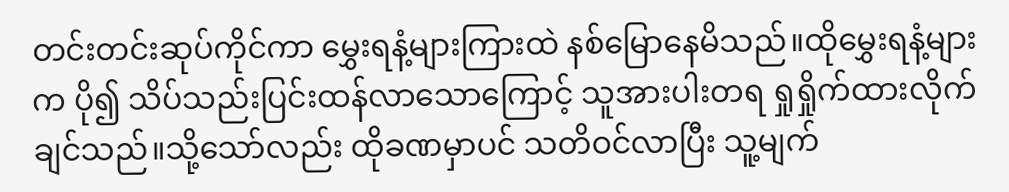တင်းတင်းဆုပ်ကိုင်ကာ မွှေးရနံ့များကြားထဲ နစ်မြောနေမိသည်။ထိုမွှေးရနံ့များက ပို၍ သိပ်သည်းပြင်းထန်လာသောကြောင့် သူအားပါးတရ ရှုရှိုက်ထားလိုက်ချင်သည်။သို့သော်လည်း ထိုခဏမှာပင် သတိဝင်လာပြီး သူ့မျက်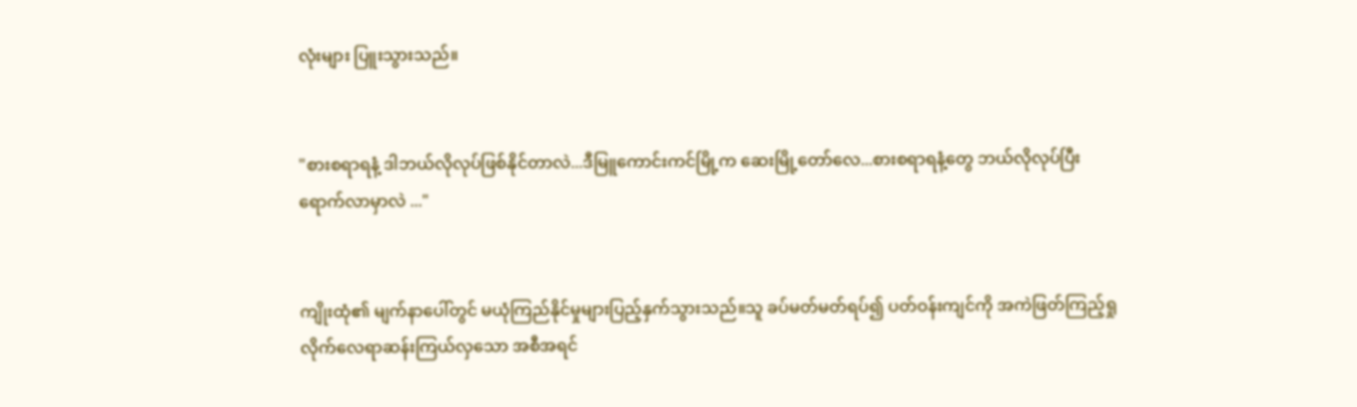လုံးများ ပြူးသွားသည်။


"စားစရာရနံ့ ဒါဘယ်လိုလုပ်ဖြစ်နိုင်တာလဲ...ဒီမြူကောင်းကင်မြို့က ဆေးမြို့တော်လေ...စားစရာရနံ့တွေ ဘယ်လိုလုပ်ပြီး ရောက်လာမှာလဲ ..."


ကျိုးထုံ၏ မျက်နာပေါ်တွင် မယုံကြည်နိုင်မှုများပြည့်နှက်သွားသည်။သူ ခပ်မတ်မတ်ရပ်၍ ပတ်ဝန်းကျင်ကို အကဲဖြတ်ကြည့်ရှုလိုက်လေရာဆန်းကြယ်လှသော အစီအရင်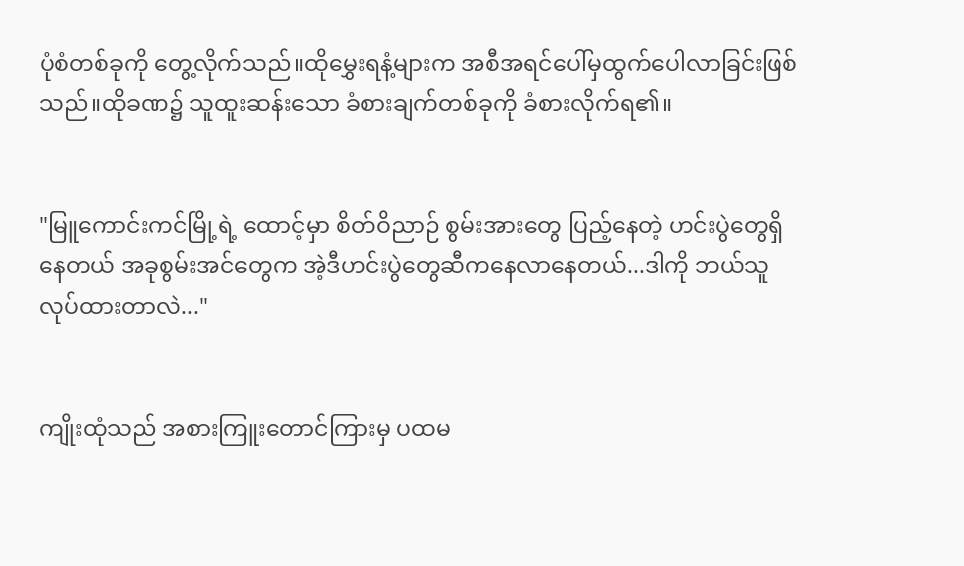ပုံစံတစ်ခုကို တွေ့လိုက်သည်။ထိုမွှေးရနံ့များက အစီအရင်ပေါ်မှထွက်ပေါလာခြင်းဖြစ်သည်။ထိုခဏ၌ သူထူးဆန်းသော ခံစားချက်တစ်ခုကို ခံစားလိုက်ရ၏။


"မြူကောင်းကင်မြို့ရဲ့ ထောင့်မှာ စိတ်ဝိညာဉ် စွမ်းအားတွေ ပြည့်နေတဲ့ ဟင်းပွဲတွေရှိနေတယ် အခုစွမ်းအင်တွေက အဲ့ဒီဟင်းပွဲတွေဆီကနေလာနေတယ်...ဒါကို ဘယ်သူလုပ်ထားတာလဲ..."


ကျိုးထုံသည် အစားကြူးတောင်ကြားမှ ပထမ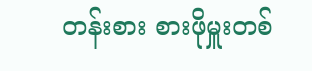တန်းစား စားဖိုမှူးတစ်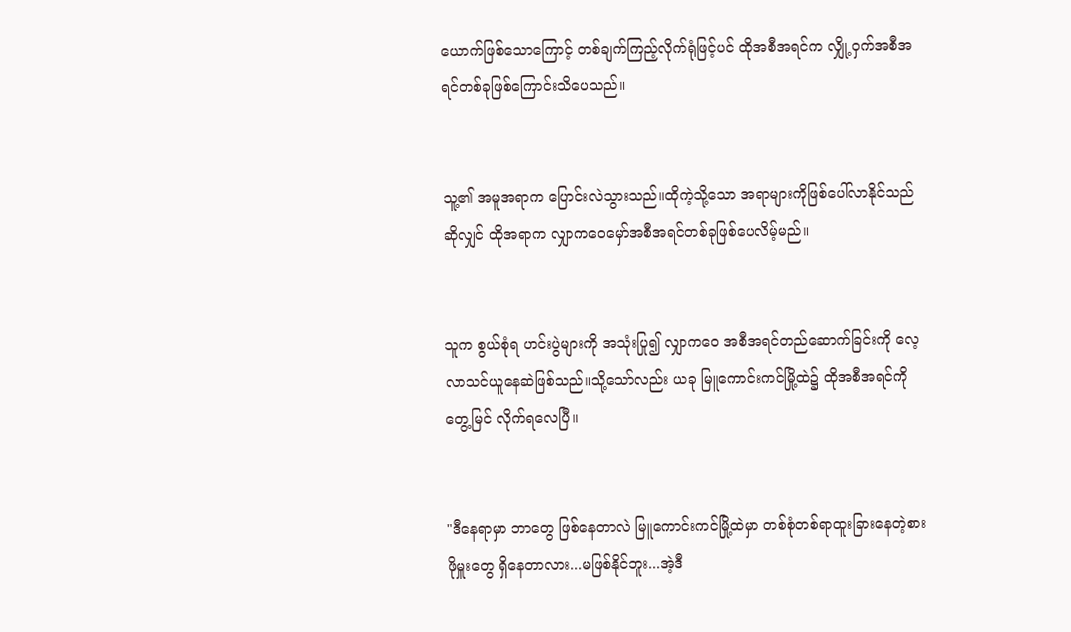ယောက်ဖြစ်သောကြောင့် တစ်ချက်ကြည့်လိုက်ရုံဖြင့်ပင် ထိုအစီအရင်က လျှို့ဝှက်အစီအရင်တစ်ခုဖြစ်ကြောင်းသိပေသည်။


သူ့၏ အမူအရာက ပြောင်းလဲသွားသည်။ထိုကဲ့သို့သော အရာများကိုဖြစ်ပေါ်လာနိုင်သည်ဆိုလျှင် ထိုအရာက လျှာကဝေမှော်အစီအရင်တစ်ခုဖြစ်ပေလိမ့်မည်။


သူက စွယ်စုံရ ဟင်းပွဲများကို အသုံးပြု၍ လျှာကဝေ အစီအရင်တည်ဆောက်ခြင်းကို လေ့လာသင်ယူနေဆဲဖြစ်သည်။သို့သော်လည်း ယခု မြူကောင်းကင်မြို့ထဲ၌ ထိုအစီအရင်ကို တွေ့မြင် လိုက်ရလေပြီ။


"ဒီနေရာမှာ ဘာတွေ ဖြစ်နေတာလဲ မြူကောင်းကင်မြို့ထဲမှာ တစ်စုံတစ်ရာထူးခြားနေတဲ့စားဖိုမှူးတွေ ရှိနေတာလား...မဖြစ်နိုင်ဘူး...အဲ့ဒီ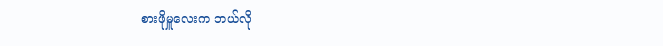စားဖိုမှူလေးက ဘယ်လို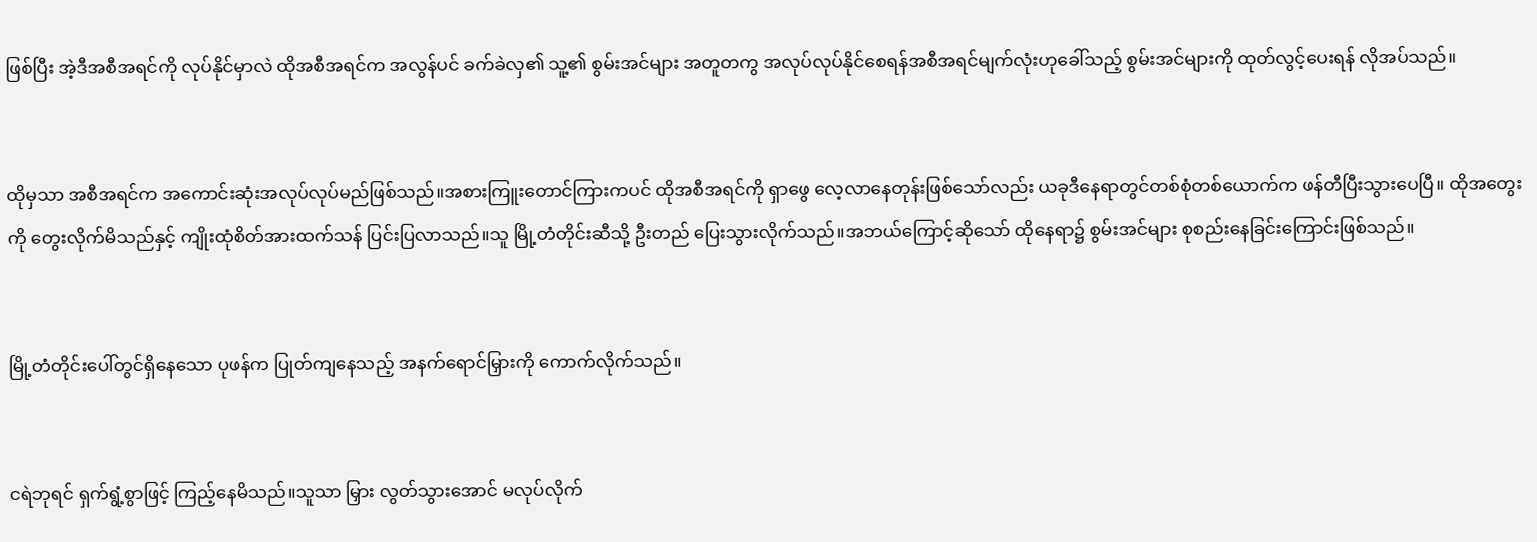ဖြစ်ပြီး အဲ့ဒီအစီအရင်ကို လုပ်နိုင်မှာလဲ ထိုအစီအရင်က အလွန်ပင် ခက်ခဲလှ၏ သူ့၏ စွမ်းအင်များ အတူတကွ အလုပ်လုပ်နိုင်စေရန်အစီအရင်မျက်လုံးဟုခေါ်သည့် စွမ်းအင်များကို ထုတ်လွင့်ပေးရန် လိုအပ်သည်။


ထိုမှသာ အစီအရင်က အကောင်းဆုံးအလုပ်လုပ်မည်ဖြစ်သည်။အစားကြူးတောင်ကြားကပင် ထိုအစီအရင်ကို ရှာဖွေ လေ့လာနေတုန်းဖြစ်သော်လည်း ယခုဒီနေရာတွင်တစ်စုံတစ်ယောက်က ဖန်တီပြီးသွားပေပြီ။ ထိုအတွေးကို တွေးလိုက်မိသည်နှင့် ကျိုးထုံစိတ်အားထက်သန် ပြင်းပြလာသည်။သူ မြို့တံတိုင်းဆီသို့ ဦးတည် ပြေးသွားလိုက်သည်။အဘယ်ကြောင့်ဆိုသော် ထိုနေရာ၌ စွမ်းအင်များ စုစည်းနေခြင်းကြောင်းဖြစ်သည်။


မြို့တံတိုင်းပေါ်တွင်ရှိနေသော ပုဖန်က ပြုတ်ကျနေသည့် အနက်ရောင်မြှားကို ကောက်လိုက်သည်။


ငရဲဘုရင် ရှက်ရွံ့စွာဖြင့် ကြည့်နေမိသည်။သူသာ မြှား လွတ်သွားအောင် မလုပ်လိုက်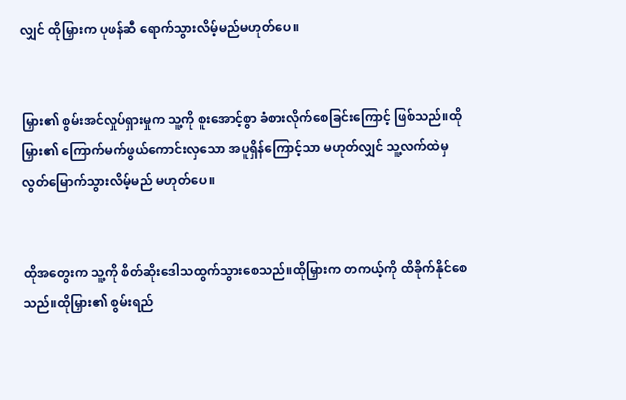လျှင် ထိုမြှားက ပုဖန်ဆီ ရောက်သွားလိမ့်မည်မဟုတ်ပေ။


မြှား၏ စွမ်းအင်လှုပ်ရှားမှုက သူ့ကို စူးအောင့်စွာ ခံစားလိုက်စေခြင်းကြောင့် ဖြစ်သည်။ထိုမြှား၏ ကြောက်မက်ဖွယ်ကောင်းလှသော အပူရှိန်ကြောင့်သာ မဟုတ်လျှင် သူ့လက်ထဲမှ လွတ်မြောက်သွားလိမ့်မည် မဟုတ်ပေ။


ထိုအတွေးက သူ့ကို စိတ်ဆိုးဒေါသထွက်သွားစေသည်။ထိုမြှားက တကယ့်ကို ထိခိုက်နိုင်စေသည်။ထိုမြှား၏ စွမ်းရည်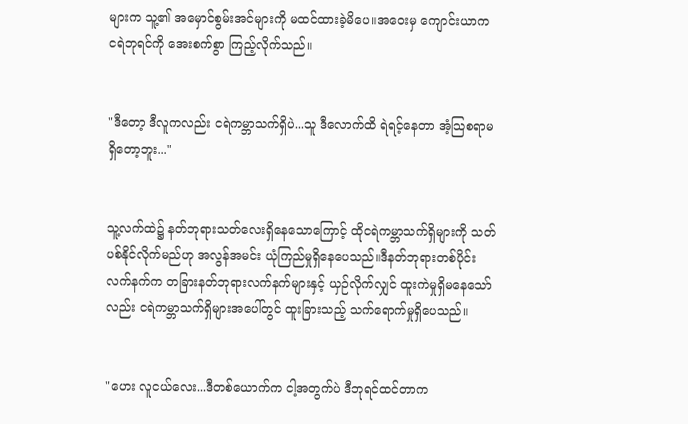များက သူ့၏ အမှောင်စွမ်းအင်များကို မထင်ထားခဲ့မိပေ။အဝေးမှ ကျောင်းယာက ငရဲဘုရင်ကို အေးစက်စွာ ကြည့်လိုက်သည်။


"ဒီတော့ ဒီလူကလည်း ငရဲကမ္ဘာသက်ရှိပဲ...သူ ဒီလောက်ထိ ရဲရင့်နေတာ အံ့သြစရာမရှိတော့ဘူး..."


သူ့လက်ထဲ၌ နတ်ဘုရားသတ်လေးရှိနေသောကြောင့် ထိုငရဲကမ္ဘာသက်ရှိများကို သတ်ပစ်နိုင်လိုက်မည်ဟု အလွန်အမင်း ယုံကြည်မှုရှိနေပေသည်။ဒီနတ်ဘုရားတစ်ပိုင်းလက်နက်က တခြားနတ်ဘုရားလက်နက်များနှင့် ယှဉ်လိုက်လျှင် ထူးကဲမှုရှိမနေသော်လည်း ငရဲကမ္ဘာသက်ရှိများအပေါ်တွင် ထူးခြားသည့် သက်ရောက်မှုရှိပေသည်။


"ဟေး လူငယ်လေး...ဒီတစ်ယောက်က ငါ့အတွက်ပဲ ဒီဘုရင်ထင်တာက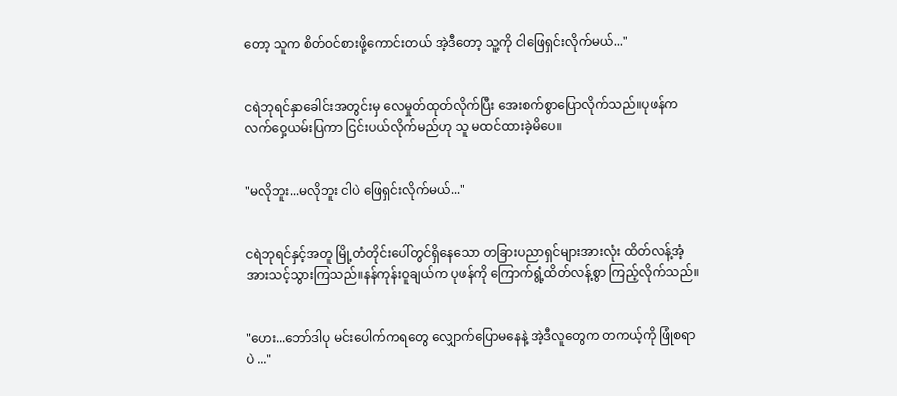တော့ သူက စိတ်ဝင်စားဖို့ကောင်းတယ် အဲ့ဒီတော့ သူ့ကို ငါဖြေရှင်းလိုက်မယ်..."


ငရဲဘုရင်နှာခေါင်းအတွင်းမှ လေမှုတ်ထုတ်လိုက်ပြီး အေးစက်စွာပြောလိုက်သည်။ပုဖန်က လက်ဝှေ့ယမ်းပြကာ ငြင်းပယ်လိုက်မည်ဟု သူ မထင်ထားခဲ့မိပေ။


"မလိုဘူး...မလိုဘူး ငါပဲ ဖြေရှင်းလိုက်မယ်..."


ငရဲဘုရင်နှင့်အတူ မြို့တံတိုင်းပေါ်တွင်ရှိနေသော တခြားပညာရှင်များအားလုံး ထိတ်လန့်အံ့အားသင့်သွားကြသည်။နန်ကုန်းဝူချယ်က ပုဖန်ကို ကြောက်ရွံ့ထိတ်လန့်စွာ ကြည့်လိုက်သည်။


"ဟေး...ဘော်ဒါပု မင်းပေါက်ကရတွေ လျှောက်ပြောမနေနဲ့ အဲ့ဒီလူတွေက တကယ့်ကို ဖြုံစရာပဲ ..."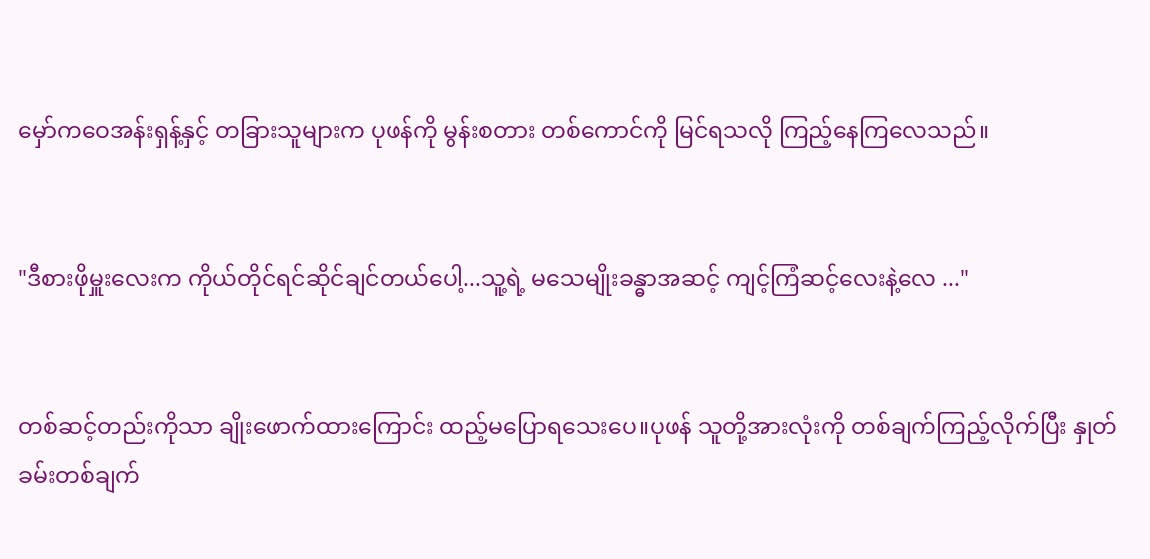မှော်ကဝေအန်းရှန့်နှင့် တခြားသူများက ပုဖန်ကို မွန်းစတား တစ်ကောင်ကို မြင်ရသလို ကြည့်နေကြလေသည်။


"ဒီစားဖိုမှူးလေးက ကိုယ်တိုင်ရင်ဆိုင်ချင်တယ်ပေါ့...သူ့ရဲ့ မသေမျိုးခန္ဓာအဆင့် ကျင့်ကြံဆင့်လေးနဲ့လေ ..."


တစ်ဆင့်တည်းကိုသာ ချိုးဖောက်ထားကြောင်း ထည့်မပြောရသေးပေ။ပုဖန် သူတို့အားလုံးကို တစ်ချက်ကြည့်လိုက်ပြီး နှုတ်ခမ်းတစ်ချက်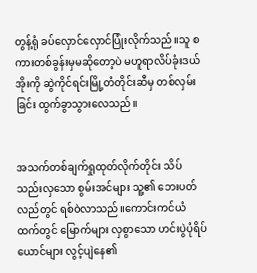တွန့်ရုံ ခပ်လှောင်လှောင်ပြုံးလိုက်သည်။သူ စကားတစ်ခွန်းမှမဆိုတော့ပဲ မဟူရာလိပ်ခုံးဒယ်အိုးကို ဆွဲကိုင်ရင်းမြို့တံတိုင်းဆီမှ တစ်လှမ်းခြင်း ထွက်ခွာသွားလေသည်။


အသက်တစ်ချက်ရှုထုတ်လိုက်တိုင်း သိပ်သည်းလှသော စွမ်းအင်များ သူ့၏ ဘေးပတ်လည်တွင် ရစ်ဝဲလာသည်။ကောင်းကင်ယံထက်တွင် မြောက်များ လှစွာသော ဟင်းပွဲပုံရိပ်ယောင်များ လွင့်ပျဲနေ၏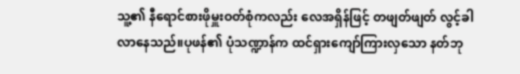သူ့၏ နီရောင်စားဖိုမှူးဝတ်စုံကလည်း လေအရှိန်ဖြင့် တဖျတ်ဖျတ် လွင့်ခါလာနေသည်။ပုဖန်၏ ပုံသဏ္ဍာန်က ထင်ရှားကျော်ကြားလှသော နတ်ဘု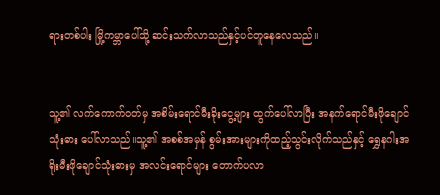ရားတစ်ပါး မြို့ကမ္ဘာပေါ်သို့ ဆင်းသက်လာသည်နှင့်ပင်တူနေလေသည်။


သူ့၏ လက်ကောက်ဝတ်မှ အစိမ်းရောင်မီးခိုးငွေ့များ ထွက်ပေါ်လာပြီး အနက်ရောင်မီးဖိုချောင်သုံးဓား ပေါ်လာသည်။သူ့၏ အစစ်အမှန် စွမ်းအားများကိုထည့်သွင်းလိုက်သည်နှင့် ရွှေနဂါးအရိုးမီးဖိုချောင်သုံးဓားမှ အလင်းရောင်များ တောက်ပလာ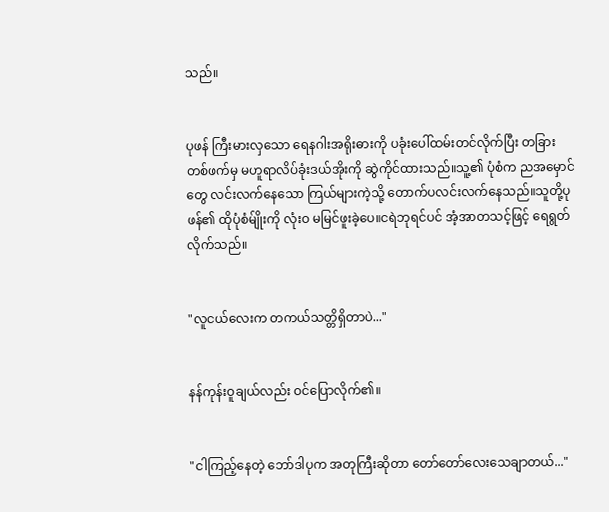သည်။


ပုဖန် ကြီးမားလှသော ရေနဂါးအရိုးဓားကို ပခုံးပေါ်ထမ်းတင်လိုက်ပြီး တခြားတစ်ဖက်မှ မဟူရာလိပ်ခုံးဒယ်အိုးကို ဆွဲကိုင်ထားသည်။သူ့၏ ပုံစံက ညအမှောင်တွေ လင်းလက်နေသော ကြယ်များကဲ့သို့ တောက်ပလင်းလက်နေသည်။သူတို့ပုဖန်၏ ထိုပုံစံမ်ျိုးကို လုံးဝ မမြင်ဖူးခဲ့ပေ။ငရဲဘုရင်ပင် အံ့အာတသင့်ဖြင့် ရေရွတ်လိုက်သည်။


"လူငယ်လေးက တကယ်သတ္တိရှိတာပဲ..."


နန်ကုန်းဝူချယ်လည်း ဝင်ပြောလိုက်၏။


"ငါကြည့်နေတဲ့ ဘော်ဒါပုက အတုကြီးဆိုတာ တော်တော်လေးသေချာတယ်..."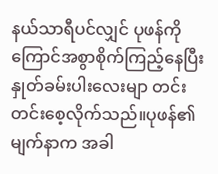နယ်သာရီပင်လျှင် ပုဖန်ကို ကြောင်အစွာစိုက်ကြည့်နေပြီး နှုတ်ခမ်းပါးလေးမျာ တင်းတင်းစေ့လိုက်သည်။ပုဖန်၏ မျက်နာက အခါ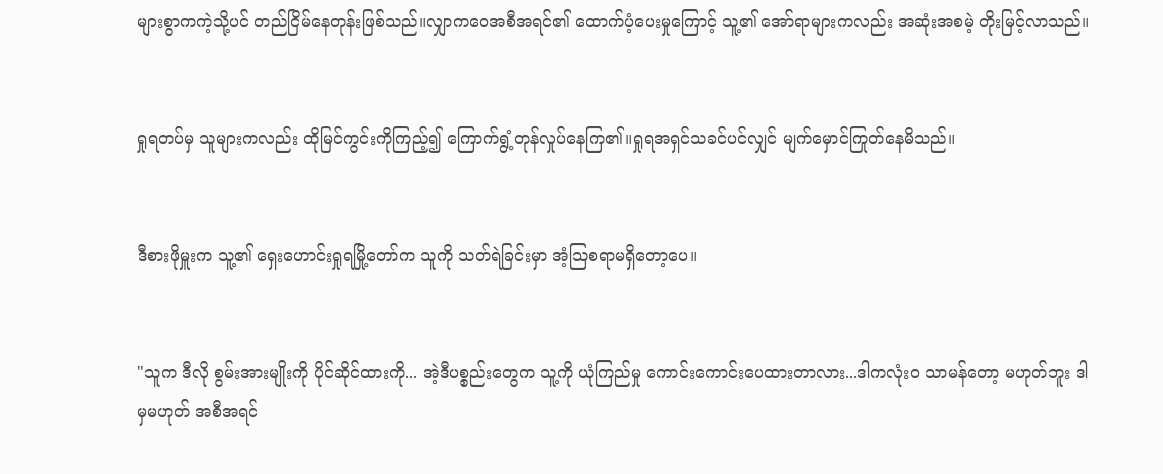များစွာကကဲ့သို့ပင် တည်ငြိမ်နေတုန်းဖြစ်သည်။လျှာကဝေအစီအရင်၏ ထောက်ပံ့ပေးမှုကြောင့် သူ့၏ အော်ရာများကလည်း အဆုံးအစမဲ့ တိုးမြင့်လာသည်။


ရှုရတပ်မှ သူများကလည်း ထိုမြင်ကွင်းကိုကြည့်၍ ကြောက်ရွံ့တုန်လှုပ်နေကြ၏။ရှုရအရှင်သခင်ပင်လျှင် မျက်မှောင်ကြုတ်နေမိသည်။


ဒီစားဖိုမှူးက သူ့၏ ရှေးဟောင်းရှုရမြို့တော်က သူကို သတ်ရဲခြင်းမှာ အံ့သြစရာမရှိတော့ပေ။


"သူက ဒီလို စွမ်းအားမျိုးကို ပိုင်ဆိုင်ထားကို... အဲ့ဒီပစ္စည်းတွေက သူ့ကို ယုံကြည်မှု ကောင်းကောင်းပေထားတာလား...ဒါကလုံးဝ သာမန်တော့ မဟုတ်ဘူး ဒါမှမဟုတ် အစီအရင်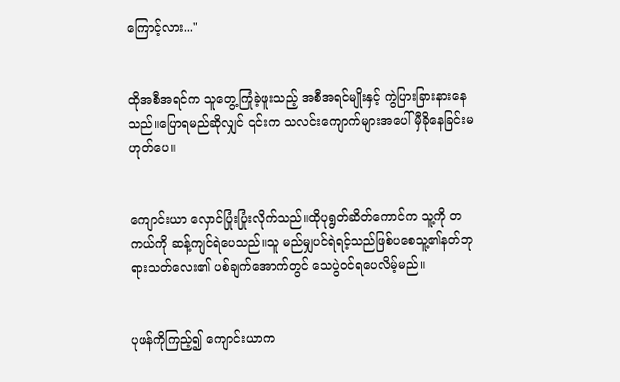ကြောင့်လား..."


ထိုအစီအရင်က သူတွေ့ကြုံခဲ့ဖူးသည့် အစီအရင်မျိုးနှင့် ကွဲပြားခြားနားနေသည်။ပြောရမည်ဆိုလျှင် ၎င်းက သလင်းကျောက်များအပေါ် မှီခိုနေခြင်းမဟုတ်ပေ။


ကျောင်းယာ လှောင်ပြုံးပြုံးလိုက်သည်။ထိုပုရွတ်ဆိတ်ကောင်က သူ့ကို တကယ်ကို ဆန့်ကျင်ရဲပေသည်။သူ မည်မျှပင်ရဲရင့်သည်ဖြစ်ပစေသူ့၏နတ်ဘုရားသတ်လေး၏ ပစ်ချက်အောက်တွင် သေပွဲဝင်ရပေလိမ့်မည်။


ပုဖန်ကိုကြည့်၍ ကျောင်းယာက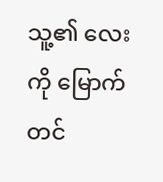သူ့၏ လေးကို မြောက်တင်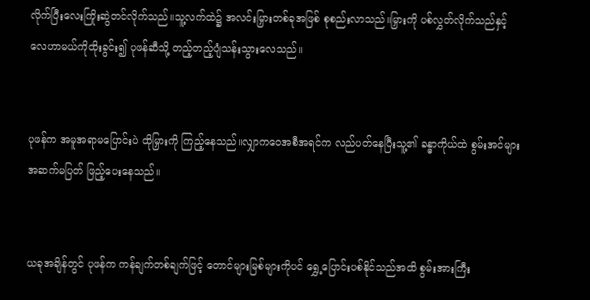လိုက်ပြီးလေးကြိုးဆွဲတင်လိုက်သည်။သူ့လက်ထဲ၌ အလင်းမြှားတစ်ခုအဖြစ် စုစည်းလာသည်။မြှားကို ပစ်လွှတ်လိုက်သည်နှင့် လေဟာမယ်ကိုထိုးခွင်း၍ ပုဖန်ဆီသို့ တည့်တည့်ပျံသန်းသွားလေသည်။


ပုဖန်က အမူအရာမပြောင်းပဲ ထိုမြှားကို ကြည့်နေသည်။လျှာကဝေအစီအရင်က လည်ပတ်နေပြီးသူ့၏ ခန္ဓာကိုယ်ထဲ စွမ်းအင်များ အဆက်မပြတ် ဖြည့်ပေးနေသည်။


ယခုအချိန်တွင် ပုဖန်က ကန်ချက်တစ်ချက်ဖြင့် တောင်များမြစ်များကိုပင် ရွှေ့ပြောင်းပစ်နိုင်သည်အထိ စွမ်းအားကြီး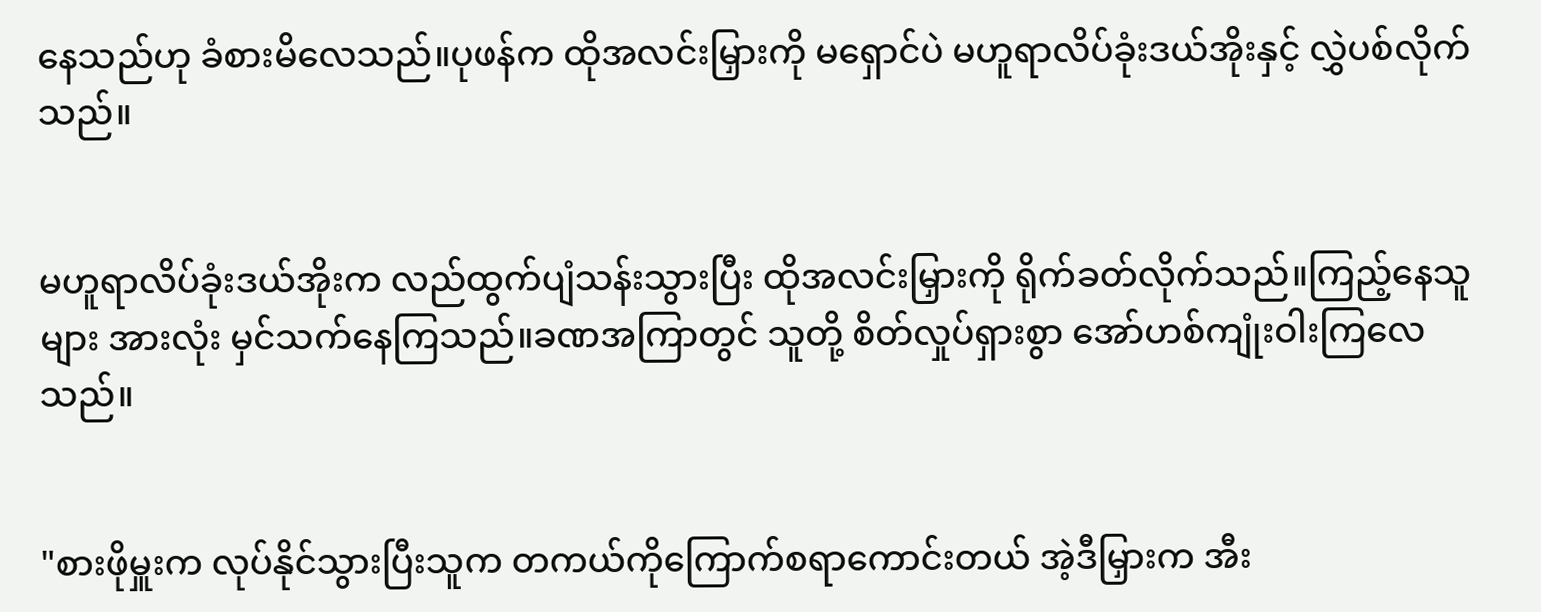နေသည်ဟု ခံစားမိလေသည်။ပုဖန်က ထိုအလင်းမြှားကို မရှောင်ပဲ မဟူရာလိပ်ခုံးဒယ်အိုးနှင့် လွှဲပစ်လိုက်သည်။


မဟူရာလိပ်ခုံးဒယ်အိုးက လည်ထွက်ပျံသန်းသွားပြီး ထိုအလင်းမြှားကို ရိုက်ခတ်လိုက်သည်။ကြည့်နေသူများ အားလုံး မှင်သက်နေကြသည်။ခဏအကြာတွင် သူတို့ စိတ်လှုပ်ရှားစွာ အော်ဟစ်ကျုံးဝါးကြလေသည်။


"စားဖိုမှူးက လုပ်နိုင်သွားပြီးသူက တကယ်ကိုကြောက်စရာကောင်းတယ် အဲ့ဒီမြှားက အီး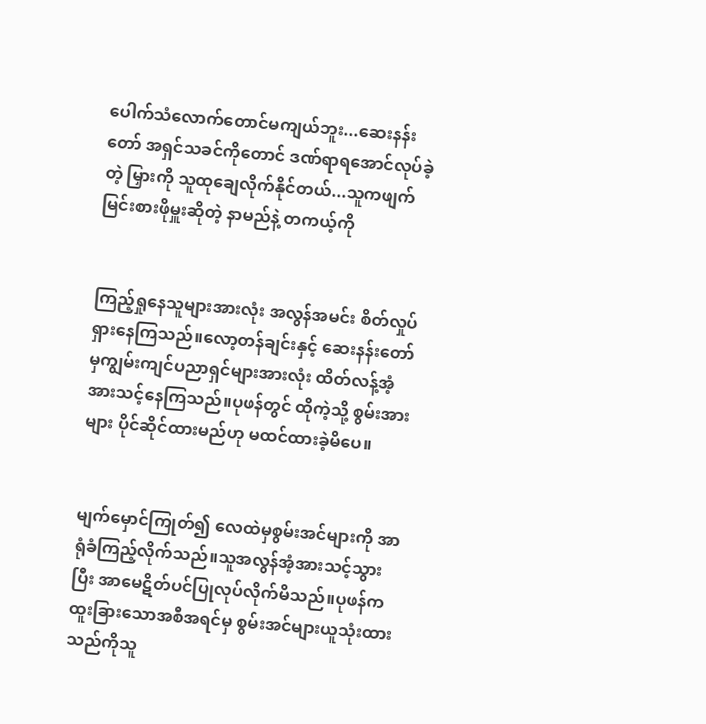ပေါက်သံလောက်တောင်မကျယ်ဘူး...ဆေးနန်းတော် အရှင်သခင်ကိုတောင် ဒဏ်ရာရအောင်လုပ်ခဲ့တဲ့ မြှားကို သူထုချေလိုက်နိုင်တယ်...သူကဖျက်မြင်းစားဖိုမှူးဆိုတဲ့ နာမည်နဲ့ တကယ့်ကို


ကြည့်ရှုနေသူများအားလုံး အလွန်အမင်း စိတ်လှုပ်ရှားနေကြသည်။လော့တန်ချင်းနှင့် ဆေးနန်းတော်မှကျွမ်းကျင်ပညာရှင်များအားလုံး ထိတ်လန့်အံ့အားသင့်နေကြသည်။ပုဖန်တွင် ထိုကဲ့သို့ စွမ်းအားများ ပိုင်ဆိုင်ထားမည်ဟု မထင်ထားခဲ့မိပေ။


မျက်မှောင်ကြုတ်၍ လေထဲမှစွမ်းအင်များကို အာရုံခံကြည့်လိုက်သည်။သူအလွန်အံ့အားသင့်သွားပြီး အာမေဋိတ်ပင်ပြုလုပ်လိုက်မိသည်။ပုဖန်က ထူးခြားသောအစီအရင်မှ စွမ်းအင်များယူသုံးထားသည်ကိုသူ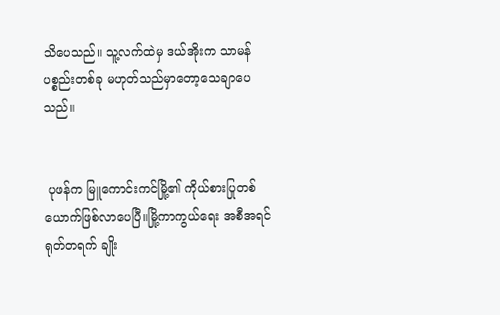သိပေသည်။ သူ့လက်ထဲမှ ဒယ်အိုးက သာမန် ပစ္စည်းတစ်ခု မဟုတ်သည်မှာတော့သေချာပေသည်။


 ပုဖန်က မြူကောင်းကင်မြို့၏ ကိုယ်စားပြုတစ်ယောက်ဖြစ်လာပေပြီ။မြို့ကာကွယ်ရေး အစီအရင် ရုတ်တရက် ချိုး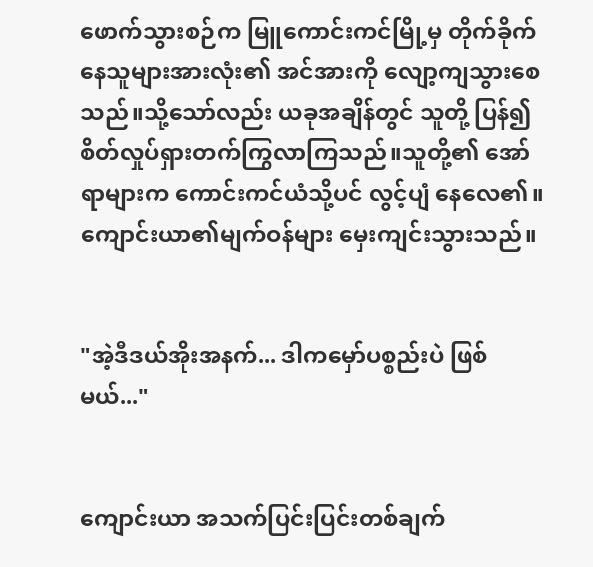ဖောက်သွားစဉ်က မြူကောင်းကင်မြို့မှ တိုက်ခိုက်နေသူများအားလုံး၏ အင်အားကို လျော့ကျသွားစေသည်။သို့သော်လည်း ယခုအချိန်တွင် သူတို့ ပြန်၍ စိတ်လှုပ်ရှားတက်ကြွလာကြသည်။သူတို့၏ အော်ရာများက ကောင်းကင်ယံသို့ပင် လွင့်ပျံ နေလေ၏။ကျောင်းယာ၏မျက်ဝန်များ မှေးကျင်းသွားသည်။


"အဲ့ဒီဒယ်အိုးအနက်... ဒါကမှော်ပစ္စည်းပဲ ဖြစ်မယ်..."


ကျောင်းယာ အသက်ပြင်းပြင်းတစ်ချက်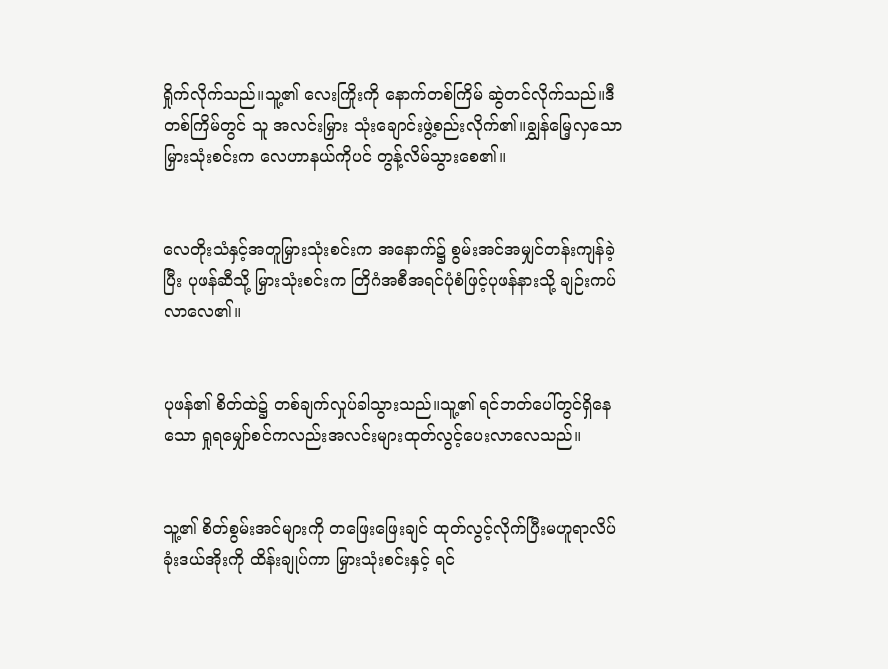ရှိုက်လိုက်သည်။သူ့၏ လေးကြိုးကို နောက်တစ်ကြိမ် ဆွဲတင်လိုက်သည်။ဒီတစ်ကြိမ်တွင် သူ အလင်းမြှား သုံးချောင်းဖွဲ့စည်းလိုက်၏။ချွှန်မြေ့လှသော မြှားသုံးစင်းက လေဟာနယ်ကိုပင် တွန့်လိမ်သွားစေ၏။


လေတိုးသံနှင့်အတူမြှားသုံးစင်းက အနောက်၌ စွမ်းအင်အမျှင်တန်းကျန်ခဲ့ပြီး ပုဖန်ဆီသို့ မြှားသုံးစင်းက တြိဂံအစီအရင်ပုံစံဖြင့်ပုဖန်နားသို့ ချဉ်းကပ်လာလေ၏။


ပုဖန်၏ စိတ်ထဲ၌ တစ်ချက်လှုပ်ခါသွားသည်။သူ့၏ ရင်ဘတ်ပေါ်တွင်ရှိနေသော ရှုရမျှော်စင်ကလည်းအလင်းများထုတ်လွင့်ပေးလာလေသည်။


သူ့၏ စိတ်စွမ်းအင်များကို တဖြေးဖြေးချင် ထုတ်လွင့်လိုက်ပြီးမဟူရာလိပ်ခုံးဒယ်အိုးကို ထိန်းချုပ်ကာ မြှားသုံးစင်းနှင့် ရင်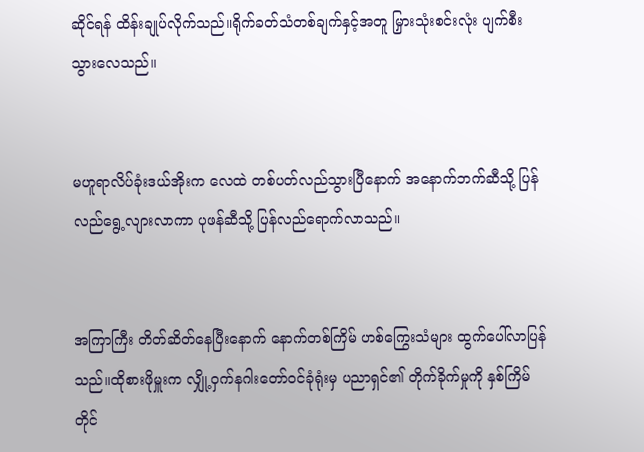ဆိုင်ရန် ထိန်းချုပ်လိုက်သည်။ရိုက်ခတ်သံတစ်ချက်နှင့်အတူ မြှားသုံးစင်းလုံး ပျက်စီးသွားလေသည်။


မဟူရာလိပ်ခုံးဒယ်အိုးက လေထဲ တစ်ပတ်လည်သွားပြီနောက် အနောက်ဘက်ဆီသို့ ပြန်လည်ရွေ့လျားလာကာ ပုဖန်ဆီသို့ ပြန်လည်ရောက်လာသည်။


အကြာကြီး တိတ်ဆိတ်နေပြီးနောက် နောက်တစ်ကြိမ် ဟစ်ကြွေးသံများ ထွက်ပေါ်လာပြန်သည်။ထိုစားဖိုမှူးက လျှို့ဝှက်နဂါးတော်ဝင်ခုံရုံးမှ ပညာရှင်၏ တိုက်ခိုက်မှုကို နှစ်ကြိမ်တိုင်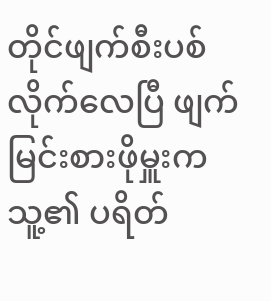တိုင်ဖျက်စီးပစ်လိုက်လေပြီ ဖျက်မြင်းစားဖိုမှူးက သူ့၏ ပရိတ်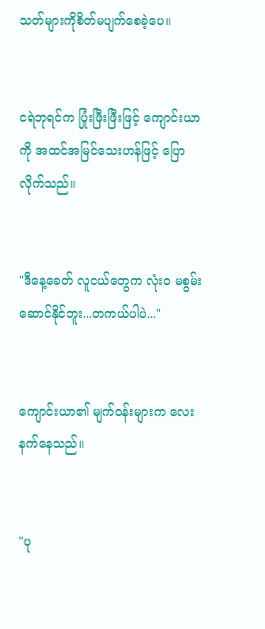သတ်များကိုစိတ်မပျက်စေခဲ့ပေ။


ငရဲဘုရင်က ပြုံးဖြီးဖြီးဖြင့် ကျောင်းယာကို အထင်အမြင်သေးဟန်ဖြင့် ပြောလိုက်သည်။


"ဒီနေ့ခေတ် လူငယ်တွေက လုံးဝ မစွမ်းဆောင်နိုင်ဘူး...တကယ်ပါပဲ..."


ကျောင်းယာ၏ မျက်ဝန်းများက လေးနက်နေသည်။


"ပု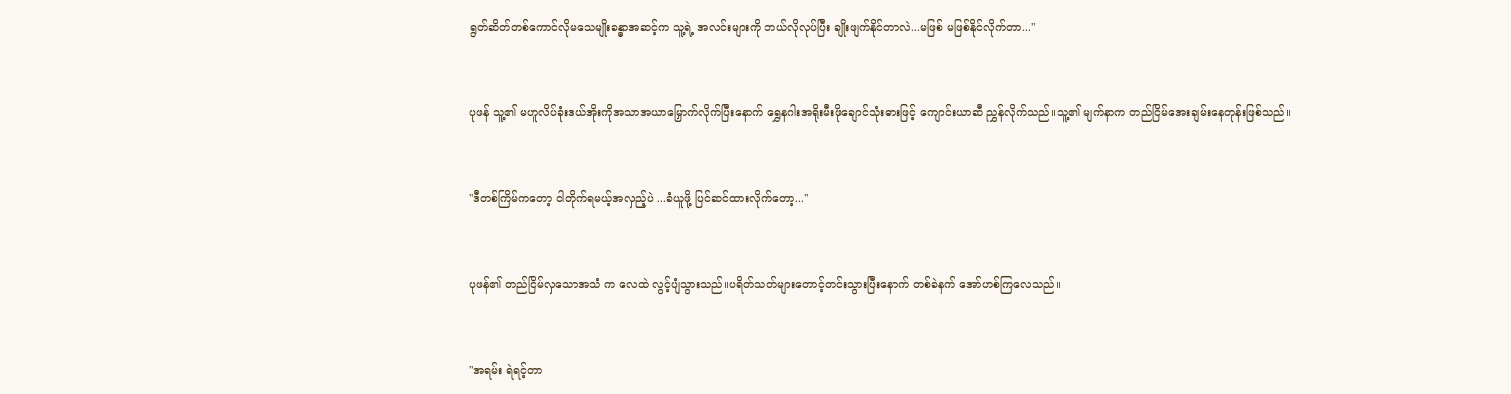ရွတ်ဆိတ်တစ်ကောင်လိုမသေမျိုးခန္ဓာအဆင့်က သူ့ရဲ့ အလင်းများကို ဘယ်လိုလုပ်ပြီး ချိုးဖျက်နိုင်တာလဲ...မဖြစ် မဖြစ်နိုင်လိုက်တာ..."


ပုဖန် သူ့၏ မဟူလိပ်ခုံးဒယ်အိုးကိုအသာအယာမြှောက်လိုက်ပြီးနောက် ရွှေနဂါးအရိုးမီးဖိုချောင်သုံးဓားဖြင့် ကျောင်းယာဆီ ညွှန်လိုက်သည်။သူ့၏ မျက်နာက တည်ငြိမ်အေးချမ်းနေတုန်းဖြစ်သည်။


"ဒီတစ်ကြိမ်ကတော့ ငါတိုက်ရမယ့်အလှည့်ပဲ ...ခံယူဖို့ ပြင်ဆင်ထားလိုက်တော့..."


ပုဖန်၏ တည်ငြိမ်လှသောအသံ က လေထဲ လွင့်ပျံသွားသည်။ပရိတ်သတ်များတောင့်တင်းသွားပြီးနောက် တစ်ခဲနက် အော်ဟစ်ကြလေသည်။


"အရမ်း ရဲရင့်တာ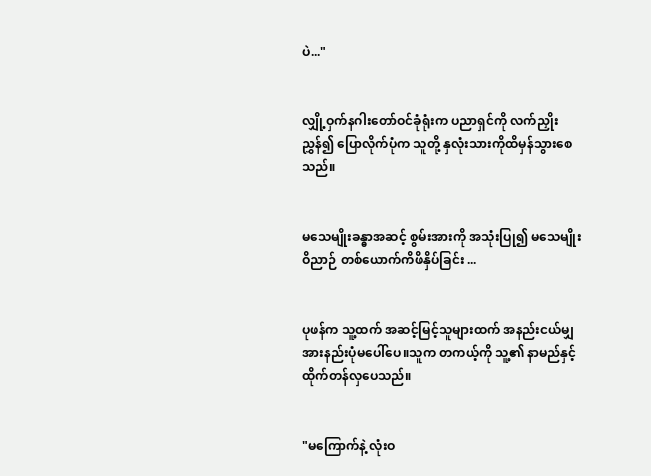ပဲ..."


လျှို့ဝှက်နဂါးတော်ဝင်ခုံရုံးက ပညာရှင်ကို လက်ညှိုးညွှန်၍ ပြောလိုက်ပုံက သူတို့ နှလုံးသားကိုထိမှန်သွားစေသည်။


မသေမျိုးခန္ဓာအဆင့် စွမ်းအားကို အသုံးပြု၍ မသေမျိုးဝိညာဉ် တစ်ယောက်ကိဖိနှိပ်ခြင်း ...


ပုဖန်က သူ့ထက် အဆင့်မြင့်သူများထက် အနည်းငယ်မျှ အားနည်းပုံမပေါ်ပေ။သူက တကယ့်ကို သူ့၏ နာမည်နှင့် ထိုက်တန်လှပေသည်။


"မကြောက်နဲ့ လုံးဝ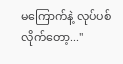မကြောက်နဲ့ လုပ်ပစ်လိုက်တော့..."